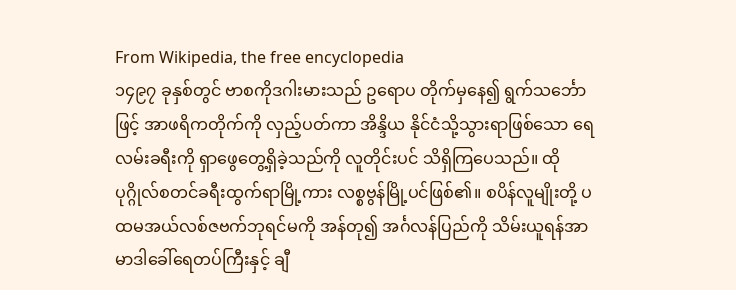From Wikipedia, the free encyclopedia
၁၄၉၇ ခုနှစ်တွင် ဗာစကိုဒဂါးမားသည် ဥရောပ တိုက်မှနေ၍ ရွက်သင်္ဘောဖြင့် အာဖရိကတိုက်ကို လှည့်ပတ်ကာ အိန္ဒိယ နိုင်ငံသို့သွားရာဖြစ်သော ရေလမ်းခရီးကို ရှာဖွေတွေ့ရှိခဲ့သည်ကို လူတိုင်းပင် သိရှိကြပေသည်။ ထိုပုဂ္ဂိုလ်စတင်ခရီးထွက်ရာမြို့ကား လစ္စဗွန်မြို့ပင်ဖြစ်၏။ စပိန်လူမျိုးတို့ ပထမအယ်လစ်ဇဗက်ဘုရင်မကို အန်တု၍ အင်္ဂလန်ပြည်ကို သိမ်းယူရန်အာမာဒါခေါ်ရေတပ်ကြီးနှင့် ချီ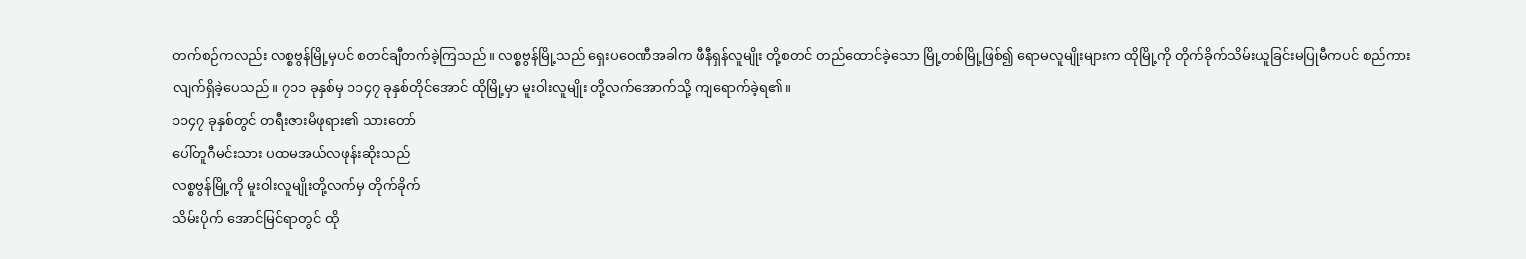တက်စဉ်ကလည်း လစ္စဗွန်မြို့မှပင် စတင်ချီတက်ခဲ့ကြသည်။ လစ္စဗွန်မြို့သည် ရှေးပဝေဏီအခါက ဖီနီရှန်လူမျိုး တို့စတင် တည်ထောင်ခဲ့သော မြို့တစ်မြို့ဖြစ်၍ ရောမလူမျိုးများက ထိုမြို့ကို တိုက်ခိုက်သိမ်းယူခြင်းမပြုမီကပင် စည်ကားလျက်ရှိခဲ့ပေသည်။ ၇၁၁ ခုနှစ်မှ ၁၁၄၇ ခုနှစ်တိုင်အောင် ထိုမြို့မှာ မူးဝါးလူမျိုး တို့လက်အောက်သို့ ကျရောက်ခဲ့ရ၏။
၁၁၄၇ ခုနှစ်တွင် တရီးဇားမိဖုရား၏ သားတော်
ပေါ်တူဂီမင်းသား ပထမအယ်လဖုန်းဆိုးသည်
လစ္စဗွန်မြို့ကို မူးဝါးလူမျိုးတို့လက်မှ တိုက်ခိုက်
သိမ်းပိုက် အောင်မြင်ရာတွင် ထို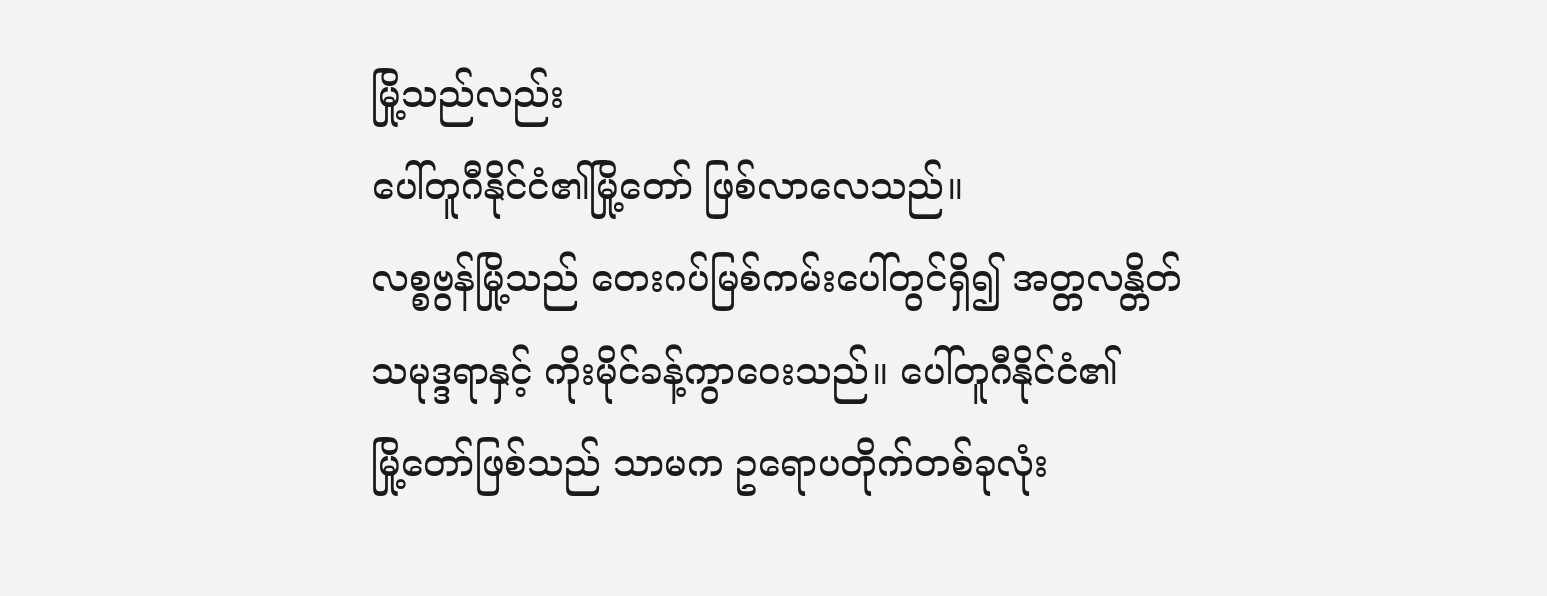မြို့သည်လည်း
ပေါ်တူဂီနိုင်ငံ၏မြို့တော် ဖြစ်လာလေသည်။
လစ္စဗွန်မြို့သည် တေးဂပ်မြစ်ကမ်းပေါ်တွင်ရှိ၍ အတ္တလန္တိတ်
သမုဒ္ဒရာနှင့် ကိုးမိုင်ခန့်ကွာဝေးသည်။ ပေါ်တူဂီနိုင်ငံ၏
မြို့တော်ဖြစ်သည် သာမက ဥရောပတိုက်တစ်ခုလုံး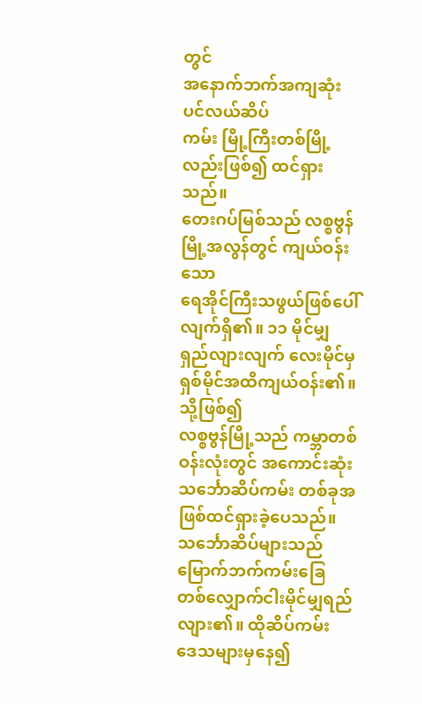တွင်
အနောက်ဘက်အကျဆုံး ပင်လယ်ဆိပ်
ကမ်း မြို့ကြီးတစ်မြို့လည်းဖြစ်၍ ထင်ရှားသည်။
တေးဂပ်မြစ်သည် လစ္စဗွန်မြို့အလွန်တွင် ကျယ်ဝန်းသော
ရေအိုင်ကြီးသဖွယ်ဖြစ်ပေါ်လျက်ရှိ၏။ ၁၁ မိုင်မျှ
ရှည်လျားလျက် လေးမိုင်မှ ရှစ်မိုင်အထိကျယ်ဝန်း၏။ သို့ဖြစ်၍
လစ္စဗွန်မြို့သည် ကမ္ဘာတစ်ဝန်းလုံးတွင် အကောင်းဆုံး
သင်္ဘောဆိပ်ကမ်း တစ်ခုအဖြစ်ထင်ရှားခဲ့ပေသည်။
သင်္ဘောဆိပ်များသည် မြောက်ဘက်ကမ်းခြေ
တစ်လျှောက်ငါးမိုင်မျှရည်လျား၏။ ထိုဆိပ်ကမ်း
ဒေသများမှနေ၍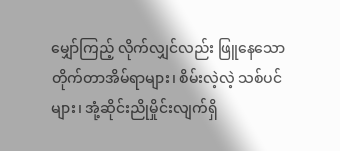မျှော်ကြည့် လိုက်လျှင်လည်း ဖြူနေသော
တိုက်တာအိမ်ရာများ၊ စိမ်းလဲ့လဲ့ သစ်ပင်
များ၊ အုံ့ဆိုင်းညိုမှိုင်းလျက်ရှိ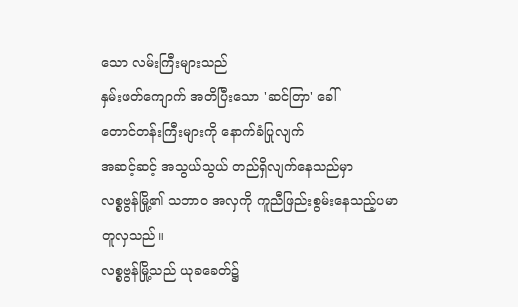သော လမ်းကြီးများသည်
နှမ်းဖတ်ကျောက် အတိပြီးသော 'ဆင်တြာ' ခေါ်
တောင်တန်းကြီးများကို နောက်ခံပြုလျက်
အဆင့်ဆင့် အသွယ်သွယ် တည်ရှိလျက်နေသည်မှာ
လစ္စဗွန်မြို့၏ သဘာဝ အလှကို ကူညီဖြည်းစွမ်းနေသည့်ပမာ
တူလှသည်။
လစ္စဗွန်မြို့သည် ယုခခေတ်၌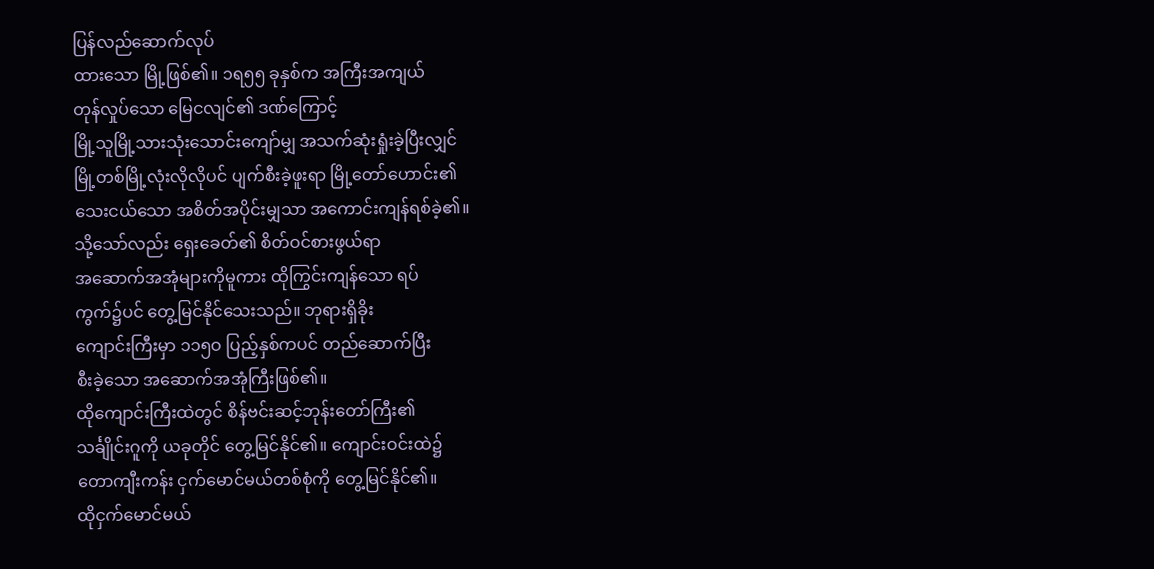ပြန်လည်ဆောက်လုပ်
ထားသော မြို့ဖြစ်၏။ ၁ရ၅၅ ခုနှစ်က အကြီးအကျယ်
တုန်လှုပ်သော မြေငလျင်၏ ဒဏ်ကြောင့်
မြို့သူမြို့သားသုံးသောင်းကျော်မျှ အသက်ဆုံးရှုံးခဲ့ပြီးလျှင်
မြို့တစ်မြို့လုံးလိုလိုပင် ပျက်စီးခဲ့ဖူးရာ မြို့တော်ဟောင်း၏
သေးငယ်သော အစိတ်အပိုင်းမျှသာ အကောင်းကျန်ရစ်ခဲ့၏။
သို့သော်လည်း ရှေးခေတ်၏ စိတ်ဝင်စားဖွယ်ရာ
အဆောက်အအုံများကိုမူကား ထိုကြွင်းကျန်သော ရပ်
ကွက်၌ပင် တွေ့မြင်နိုင်သေးသည်။ ဘုရားရှိခိုး
ကျောင်းကြီးမှာ ၁၁၅ဝ ပြည့်နှစ်ကပင် တည်ဆောက်ပြီး
စီးခဲ့သော အဆောက်အအုံကြီးဖြစ်၏။
ထိုကျောင်းကြီးထဲတွင် စိန်ဗင်းဆင့်ဘုန်းတော်ကြီး၏
သင်္ချိုင်းဂူကို ယခုတိုင် တွေ့မြင်နိုင်၏။ ကျောင်းဝင်းထဲ၌
တောကျီးကန်း ငှက်မောင်မယ်တစ်စုံကို တွေ့မြင်နိုင်၏။
ထိုငှက်မောင်မယ်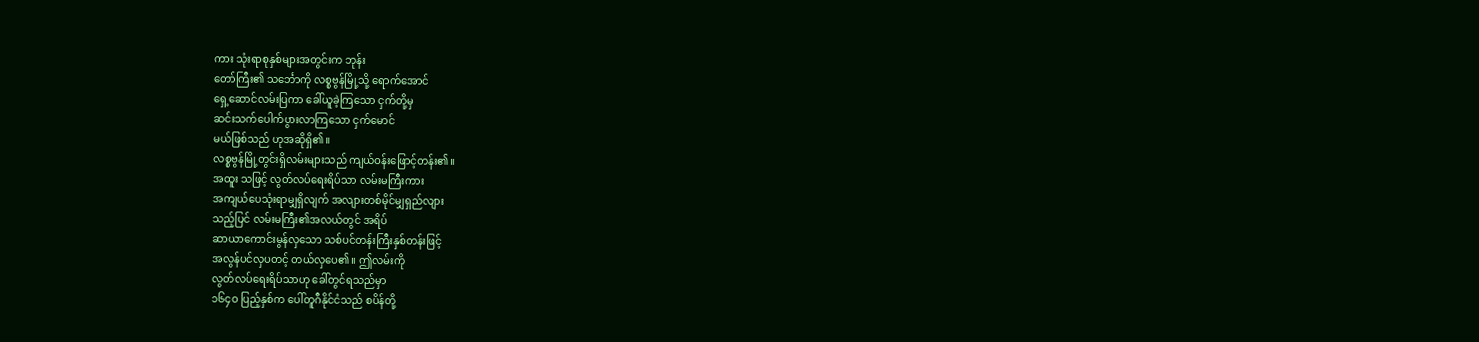ကား သုံးရာစုနှစ်များအတွင်းက ဘုန်း
တော်ကြီး၏ သင်္ဘောကို လစ္စဗွန်မြို့သို့ ရောက်အောင်
ရှေ့ဆောင်လမ်းပြကာ ခေါ်ယူခဲ့ကြသော ငှက်တို့မှ
ဆင်းသက်ပေါက်ပွားလာကြသော ငှက်မောင်
မယ်ဖြစ်သည် ဟုအဆိုရှိ၏။
လစ္စဗွန်မြို့တွင်းရှိလမ်းများသည် ကျယ်ဝန်းဖြောင့်တန်း၏။
အထူး သဖြင့် လွတ်လပ်ရေးရိပ်သာ လမ်းမကြီးကား
အကျယ်ပေသုံးရာမျှရှိလျက် အလျားတစ်မိုင်မျှရှည်လျား
သည့်ပြင် လမ်းမကြီး၏အလယ်တွင် အရိပ်
ဆာယာကောင်းမွန်လှသော သစ်ပင်တန်းကြီးနှစ်တန်းဖြင့်
အလွန်ပင်လှပတင့် တယ်လှပေ၏။ ဤလမ်းကို
လွတ်လပ်ရေးရိပ်သာဟု ခေါ်တွင်ရသည်မှာ
၁၆၄ဝ ပြည့်နှစ်က ပေါ်တူဂီနိုင်ငံသည် စပိန်တို့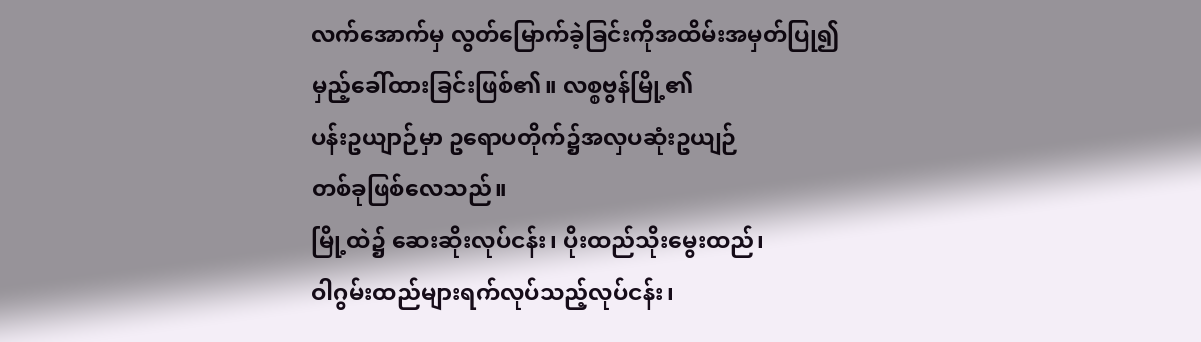လက်အောက်မှ လွတ်မြောက်ခဲ့ခြင်းကိုအထိမ်းအမှတ်ပြု၍
မှည့်ခေါ်ထားခြင်းဖြစ်၏။ လစ္စဗွန်မြို့၏
ပန်းဥယျာဉ်မှာ ဥရောပတိုက်၌အလှပဆုံးဥယျဉ်
တစ်ခုဖြစ်လေသည်။
မြို့ထဲ၌ ဆေးဆိုးလုပ်ငန်း၊ ပိုးထည်သိုးမွေးထည်၊
ဝါဂွမ်းထည်များရက်လုပ်သည့်လုပ်ငန်း၊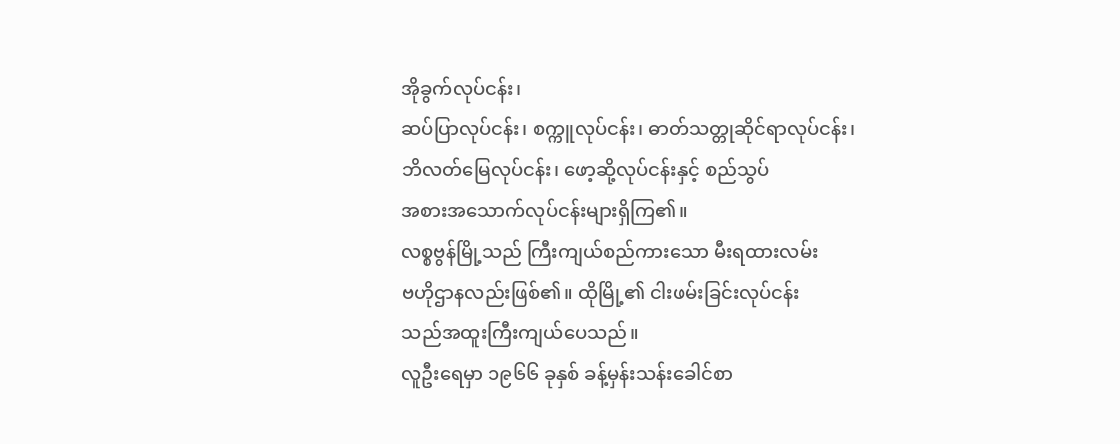အိုခွက်လုပ်ငန်း၊
ဆပ်ပြာလုပ်ငန်း၊ စက္ကူလုပ်ငန်း၊ ဓာတ်သတ္တုဆိုင်ရာလုပ်ငန်း၊
ဘိလတ်မြေလုပ်ငန်း၊ ဖော့ဆို့လုပ်ငန်းနှင့် စည်သွပ်
အစားအသောက်လုပ်ငန်းများရှိကြ၏။
လစ္စဗွန်မြို့သည် ကြီးကျယ်စည်ကားသော မီးရထားလမ်း
ဗဟိုဌာနလည်းဖြစ်၏။ ထိုမြို့၏ ငါးဖမ်းခြင်းလုပ်ငန်း
သည်အထူးကြီးကျယ်ပေသည်။
လူဦးရေမှာ ၁၉၆၆ ခုနှစ် ခန့်မှန်းသန်းခေါင်စာ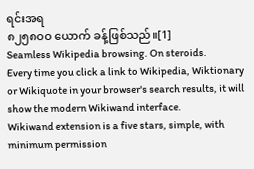ရင်းအရ
၈၂၅၈ဝဝ ယောက် ခန့်ဖြစ်သည်။[1]
Seamless Wikipedia browsing. On steroids.
Every time you click a link to Wikipedia, Wiktionary or Wikiquote in your browser's search results, it will show the modern Wikiwand interface.
Wikiwand extension is a five stars, simple, with minimum permission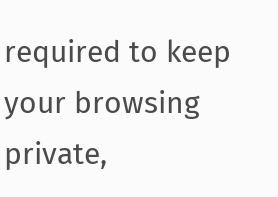required to keep your browsing private,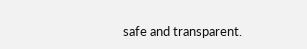safe and transparent.